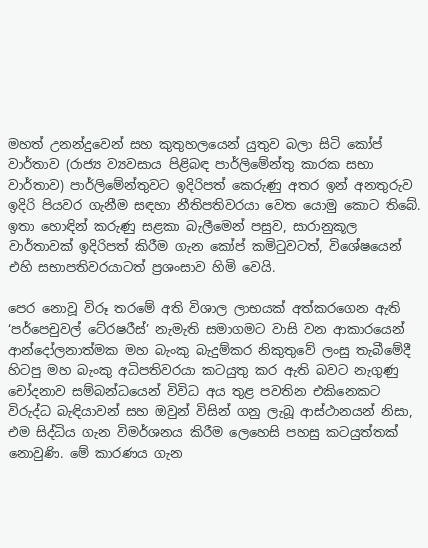මහත් උනන්දුවෙන් සහ කුතුහලයෙන් යුතුව බලා සිටි කෝප් වාර්තාව (රාජ්‍ය ව්‍යවසාය පිළිබඳ පාර්ලිමේන්තු කාරක සභා වාර්තාව) පාර්ලිමේන්තුවට ඉදිරිපත් කෙරුණු අතර ඉන් අනතුරුව ඉදිරි පියවර ගැනීම සඳහා නීතිපතිවරයා වෙත යොමු කොට තිබේ. ඉතා හොඳින් කරුණු සළකා බැලීමෙන් පසුව, සාරානුකූල වාර්තාවක් ඉදිරිපත් කිරීම ගැන කෝප් කමිටුවටත්, විශේෂයෙන් එහි සභාපතිවරයාටත් ප්‍රශංසාව හිමි වෙයි.

පෙර නොවූ විරූ තරමේ අති විශාල ලාභයක් අත්කරගෙන ඇති ‘පර්පෙචුවල් ටේ‍රෂරීස්’ නැමැති සමාගමට වාසි වන ආකාරයෙන් ආන්දෝලනාත්මක මහ බැංකු බැදුම්කර නිකුතුවේ ලංසු තැබීමේදී හිටපු මහ බැංකු අධිපතිවරයා කටයුතු කර ඇති බවට නැගුණු චෝදනාව සම්බන්ධයෙන් විවිධ අය තුළ පවතින එකිනෙකට විරුද්ධ බැඳියාවන් සහ ඔවුන් විසින් ගනු ලැබූ ආස්ථානයන් නිසා, එම සිද්ධිය ගැන විමර්ශනය කිරීම ලෙහෙසි පහසු කටයුත්තක් නොවුණි. මේ කාරණය ගැන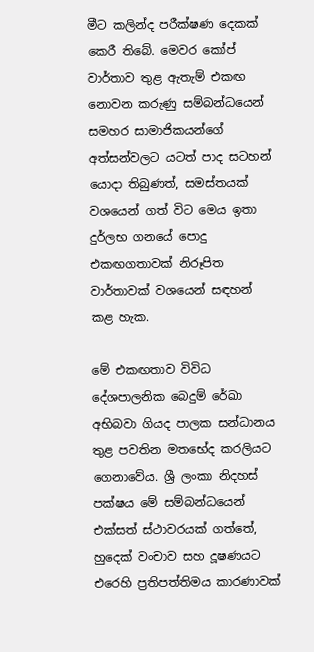මීට කලින්ද පරීක්ෂණ දෙකක් කෙරී තිබේ. මෙවර කෝප් වාර්තාව තුළ ඇතැම් එකඟ නොවන කරුණු සම්බන්ධයෙන් සමහර සාමාජිකයන්ගේ අත්සන්වලට යටත් පාද සටහන් යොදා තිබුණත්, සමස්තයක් වශයෙන් ගත් විට මෙය ඉතා දුර්ලභ ගනයේ පොදු එකඟගතාවක් නිරූපිත වාර්තාවක් වශයෙන් සඳහන් කළ හැක.

මේ එකඟතාව විවිධ දේශපාලනික බෙදුම් රේඛා අභිබවා ගියද පාලක සන්ධානය තුළ පවතින මතභේද කරලියට ගෙනාවේය. ශ්‍රී ලංකා නිදහස් පක්ෂය මේ සම්බන්ධයෙන් එක්සත් ස්ථාවරයක් ගත්තේ, හුදෙක් වංචාව සහ දූෂණයට එරෙහි ප්‍රතිපත්තිමය කාරණාවක්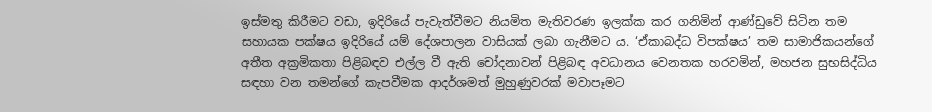ඉස්මතු කිරීමට වඩා, ඉදිරියේ පැවැත්වීමට නියමිත මැතිවරණ ඉලක්ක කර ගනිමින් ආණ්ඩුවේ සිටින තම සහායක පක්ෂය ඉදිරියේ යම් දේශපාලන වාසියක් ලබා ගැනීමට ය. ‘ඒකාබද්ධ විපක්ෂය’ තම සාමාජිකයන්ගේ අතීත අක්‍රමිකතා පිළිබඳව එල්ල වී ඇති චෝදනාවන් පිළිබඳ අවධානය වෙනතක හරවමින්, මහජන සුභසිද්ධිය සඳහා වන තමන්ගේ කැපවීමක ආදර්ශමත් මුහුණුවරක් මවාපෑමට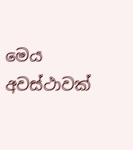මෙය අවස්ථාවක්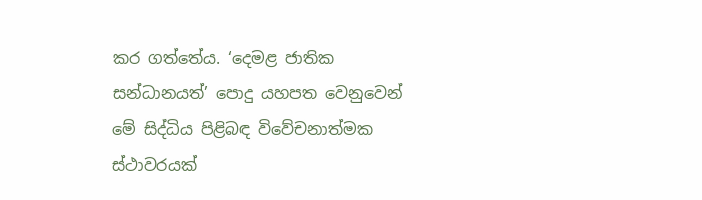කර ගත්තේය. ‘දෙමළ ජාතික සන්ධානයත්’ පොදු යහපත වෙනුවෙන් මේ සිද්ධිය පිළිබඳ විවේචනාත්මක ස්ථාවරයක්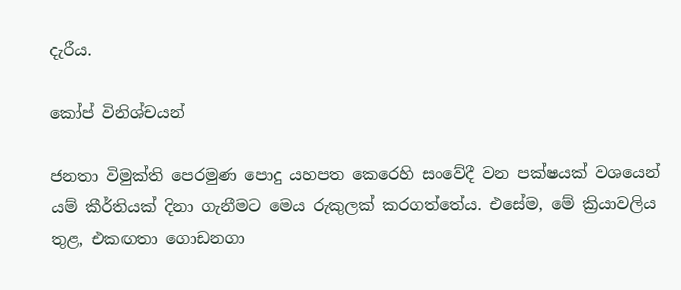දැරීය.

කෝප් විනිශ්චයන්

ජනතා විමුක්ති පෙරමුණ පොදු යහපත කෙරෙහි සංවේදී වන පක්ෂයක් වශයෙන් යම් කීර්තියක් දිනා ගැනීමට මෙය රුකුලක් කරගත්තේය. එසේම, මේ ක්‍රියාවලිය තුළ, එකඟතා ගොඩනගා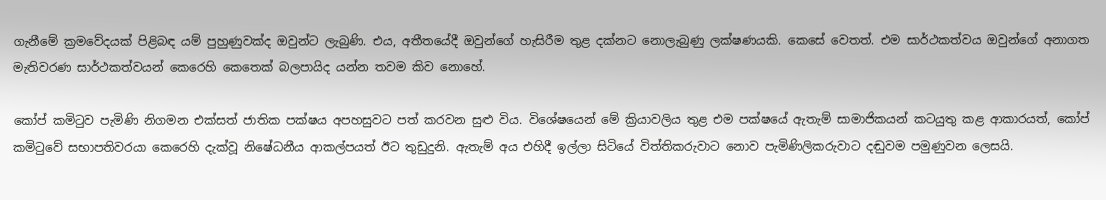ගැනීමේ ක්‍රමවේදයක් පිළිබඳ යම් පුහුණුවක්ද ඔවුන්ට ලැබුණි. එය, අතීතයේදී ඔවුන්ගේ හැසිරීම තුළ දක්නට නොලැබුණු ලක්ෂණයකි. කෙසේ වෙතත්. එම සාර්ථකත්වය ඔවුන්ගේ අනාගත මැතිවරණ සාර්ථකත්වයන් කෙරෙහි කෙතෙක් බලපායිද යන්න තවම කිව නොහේ.

කෝප් කමිටුව පැමිණි නිගමන එක්සත් ජාතික පක්ෂය අපහසුවට පත් කරවන සුළු විය. විශේෂයෙන් මේ ක්‍රියාවලිය තුළ එම පක්ෂයේ ඇතැම් සාමාජිකයන් කටයුතු කළ ආකාරයත්, කෝප් කමිටුවේ සභාපතිවරයා කෙරෙහි දැක්වූ නිෂේධනීය ආකල්පයත් ඊට තුඩුදුනි. ඇතැම් අය එහිදී ඉල්ලා සිටියේ විත්තිකරුවාට නොව පැමිණිලිකරුවාට දඬුවම පමුණුවන ලෙසයි.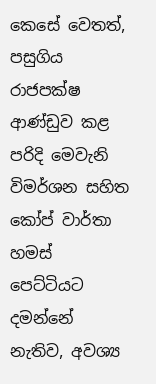කෙසේ වෙතත්, පසුගිය රාජපක්ෂ ආණ්ඩුව කළ පරිදි මෙවැනි විමර්ශන සහිත කෝප් වාර්තා හමස් පෙට්ටියට දමන්නේ නැතිව, අවශ්‍ය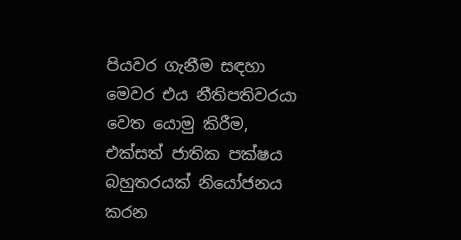පියවර ගැනීම සඳහා මෙවර එය නීතිපතිවරයා වෙත යොමු කිරීම, එක්සත් ජාතික පක්ෂය බහුතරයක් නියෝජනය කරන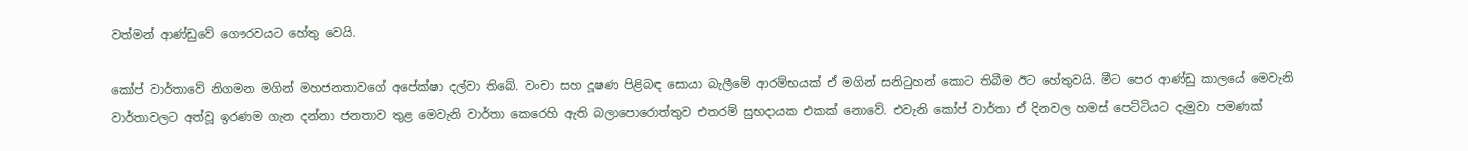වත්මන් ආණ්ඩුවේ ගෞරවයට හේතු වෙයි.

කෝප් වාර්තාවේ නිගමන මගින් මහජනතාවගේ අපේක්ෂා දල්වා තිබේ. වංචා සහ දූෂණ පිළිබඳ සොයා බැලීමේ ආරම්භයක් ඒ මගින් සනිටුහන් කොට තිබීම ඊට හේතුවයි. මීට පෙර ආණ්ඩු කාලයේ මෙවැනි වාර්තාවලට අත්වූ ඉරණම ගැන දන්නා ජනතාව තුළ මෙවැනි වාර්තා කෙරෙහි ඇති බලාපොරොත්තුව එතරම් සුභදායක එකක් නොවේ. එවැනි කෝප් වාර්තා ඒ දිනවල හමස් පෙට්ටියට දැමුවා පමණක්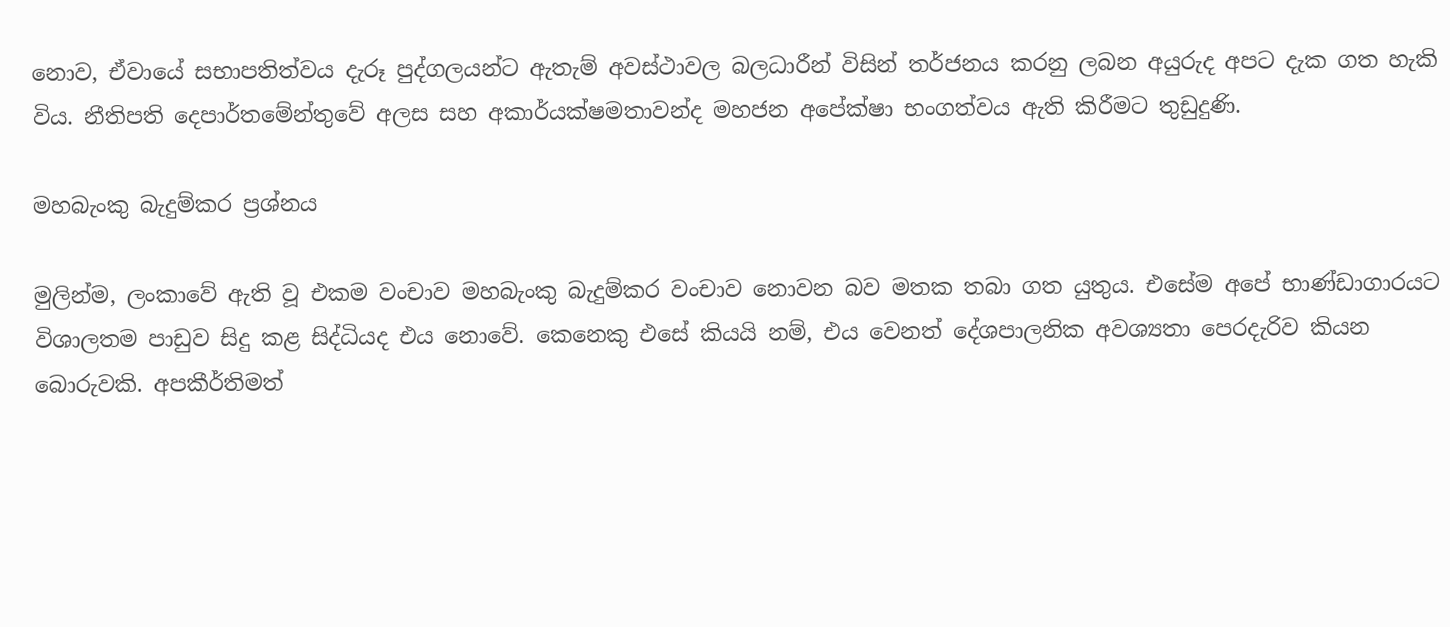නොව, ඒවායේ සභාපතිත්වය දැරූ පුද්ගලයන්ට ඇතැම් අවස්ථාවල බලධාරීන් විසින් තර්ජනය කරනු ලබන අයුරුද අපට දැක ගත හැකි විය. නීතිපති දෙපාර්තමේන්තුවේ අලස සහ අකාර්යක්ෂමතාවන්ද මහජන අපේක්ෂා භංගත්වය ඇති කිරීමට තුඩුදුණි.

මහබැංකු බැදුම්කර ප්‍රශ්නය

මුලින්ම, ලංකාවේ ඇති වූ එකම වංචාව මහබැංකු බැදුම්කර වංචාව නොවන බව මතක තබා ගත යුතුය. එසේම අපේ භාණ්ඩාගාරයට විශාලතම පාඩුව සිදු කළ සිද්ධියද එය නොවේ. කෙනෙකු එසේ කියයි නම්, එය වෙනත් දේශපාලනික අවශ්‍යතා පෙරදැරිව කියන බොරුවකි. අපකීර්තිමත්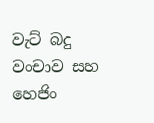වැට් බදු වංචාව සහ හෙජිං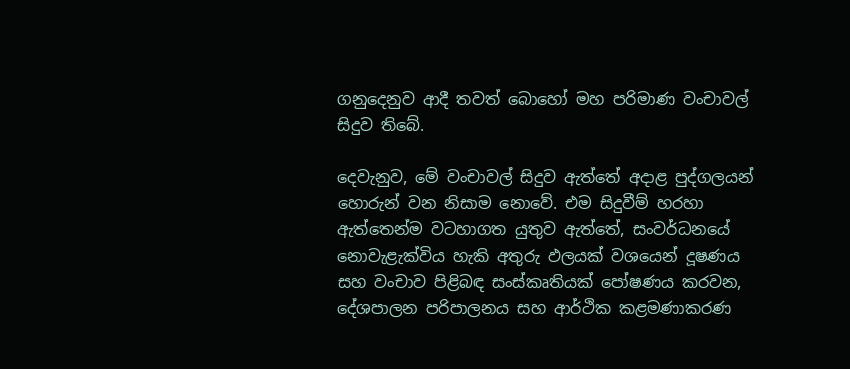ගනුදෙනුව ආදී තවත් බොහෝ මහ පරිමාණ වංචාවල් සිදුව තිබේ.

දෙවැනුව, මේ වංචාවල් සිදුව ඇත්තේ අදාළ පුද්ගලයන් හොරුන් වන නිසාම නොවේ. එම සිදුවීම් හරහා ඇත්තෙන්ම වටහාගත යුතුව ඇත්තේ, සංවර්ධනයේ නොවැළැක්විය හැකි අතුරු ඵලයක් වශයෙන් දූෂණය සහ වංචාව පිළිබඳ සංස්කෘතියක් පෝෂණය කරවන, දේශපාලන පරිපාලනය සහ ආර්ථික කළමණාකරණ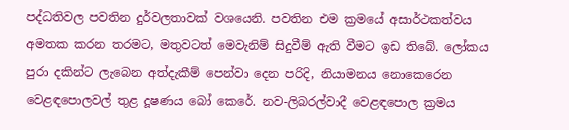පද්ධතිවල පවතින දුර්වලතාවක් වශයෙනි. පවතින එම ක්‍රමයේ අසාර්ථකත්වය අමතක කරන තරමට, මතුවටත් මෙවැනිම් සිදුවීම් ඇති වීමට ඉඩ තිබේ. ලෝකය පුරා දකින්ට ලැබෙන අත්දැකීම් පෙන්වා දෙන පරිදි, නියාමනය නොකෙරෙන වෙළඳපොලවල් තුළ දූෂණය බෝ කෙරේ. නව-ලිබරල්වාදී වෙළඳපොල ක්‍රමය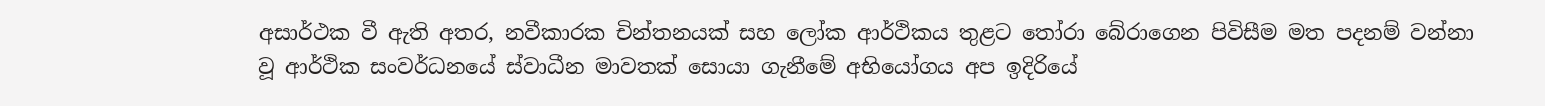අසාර්ථක වී ඇති අතර, නවීකාරක චින්තනයක් සහ ලෝක ආර්ථිකය තුළට තෝරා බේරාගෙන පිවිසීම මත පදනම් වන්නා වූ ආර්ථික සංවර්ධනයේ ස්වාධීන මාවතක් සොයා ගැනීමේ අභියෝගය අප ඉදිරියේ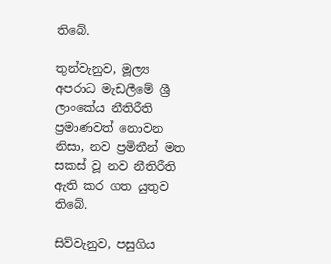තිබේ.

තුන්වැනුව, මූල්‍ය අපරාධ මැඩලීමේ ශ්‍රී ලාංකේය නීතිරීති ප්‍රමාණවත් නොවන නිසා, නව ප්‍රමිතීන් මත සකස් වූ නව නීතිරීති ඇති කර ගත යුතුව තිබේ.

සිව්වැනුව, පසුගිය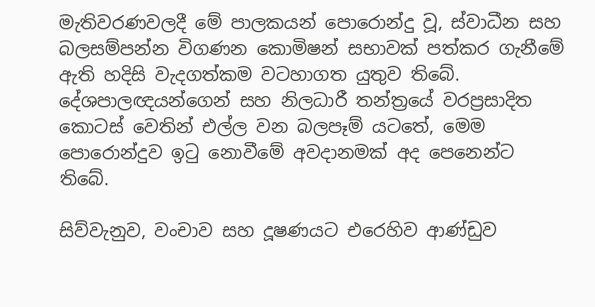මැතිවරණවලදී මේ පාලකයන් පොරොන්දු වූ, ස්වාධීන සහ බලසම්පන්න විගණන කොමිෂන් සභාවක් පත්කර ගැනීමේ ඇති හදිසි වැදගත්කම වටහාගත යුතුව තිබේ. දේශපාලඥයන්ගෙන් සහ නිලධාරී තන්ත්‍රයේ වරප්‍රසාදිත කොටස් වෙතින් එල්ල වන බලපෑම් යටතේ, මෙම පොරොන්දුව ඉටු නොවීමේ අවදානමක් අද පෙනෙන්ට තිබේ.

සිව්වැනුව, වංචාව සහ දූෂණයට එරෙහිව ආණ්ඩුව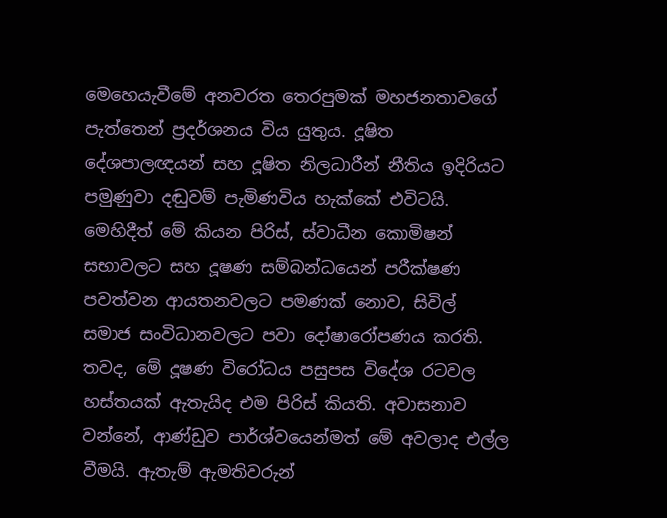මෙහෙයැවීමේ අනවරත තෙරපුමක් මහජනතාවගේ පැත්තෙන් ප්‍රදර්ශනය විය යුතුය. දූෂිත දේශපාලඥයන් සහ දූෂිත නිලධාරීන් නීතිය ඉදිරියට පමුණුවා දඬුවම් පැමිණවිය හැක්කේ එවිටයි. මෙහිදීත් මේ කියන පිරිස්, ස්වාධීන කොමිෂන් සභාවලට සහ දූෂණ සම්බන්ධයෙන් පරීක්ෂණ පවත්වන ආයතනවලට පමණක් නොව, සිවිල් සමාජ සංවිධානවලට පවා දෝෂාරෝපණය කරති. තවද, මේ දූෂණ විරෝධය පසුපස විදේශ රටවල හස්තයක් ඇතැයිද එම පිරිස් කියති. අවාසනාව වන්නේ, ආණ්ඩුව පාර්ශ්වයෙන්මත් මේ අවලාද එල්ල වීමයි. ඇතැම් ඇමතිවරුන්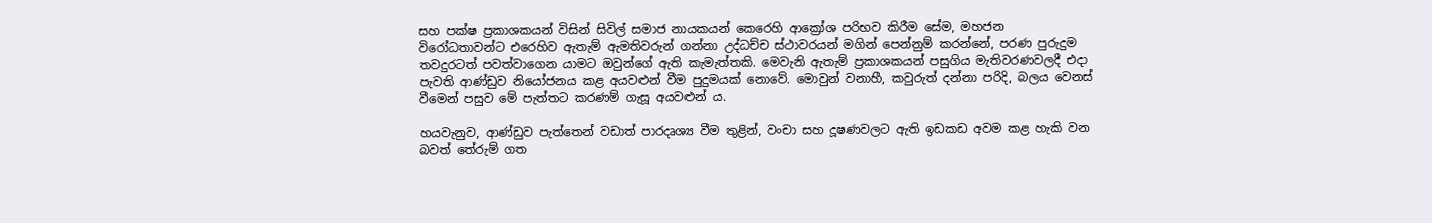සහ පක්ෂ ප්‍රකාශකයන් විසින් සිවිල් සමාජ නායකයන් කෙරෙහි ආක්‍රෝශ පරිභව කිරීම සේම, මහජන විරෝධතාවන්ට එරෙහිව ඇතැම් ඇමතිවරුන් ගන්නා උද්ධච්ච ස්ථාවරයන් මගින් පෙන්නුම් කරන්නේ, පරණ පුරුදුම තවදුරටත් පවත්වාගෙන යාමට ඔවුන්ගේ ඇති කැමැත්තකි. මෙවැනි ඇතැම් ප්‍රකාශකයන් පසුගිය මැතිවරණවලදී එදා පැවති ආණ්ඩුව නියෝජනය කළ අයවළුන් වීම පුදුමයක් නොවේ. මොවුන් වනාහී, කවුරුත් දන්නා පරිදි, බලය වෙනස් වීමෙන් පසුව මේ පැත්තට කරණම් ගැසූ අයවළුන් ය.

හයවැනුව, ආණ්ඩුව පැත්තෙන් වඩාත් පාරදෘශ්‍ය වීම තුළින්, වංචා සහ දූෂණවලට ඇති ඉඩකඩ අවම කළ හැකි වන බවත් තේරුම් ගත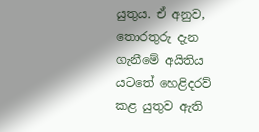යුතුය. ඒ අනුව, තොරතුරු දැන ගැනීමේ අයිතිය යටතේ හෙළිදරව් කළ යුතුව ඇති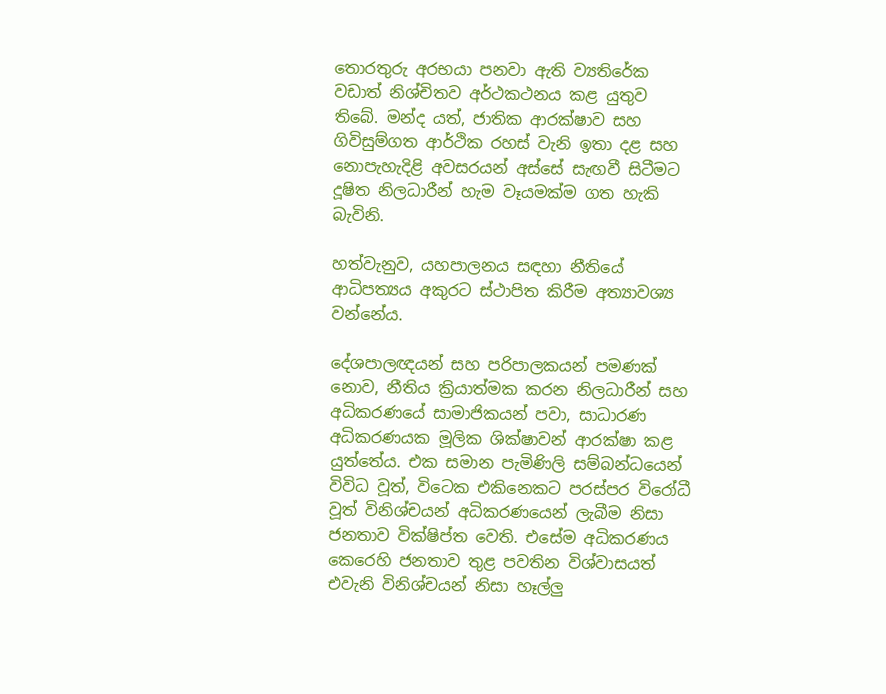තොරතුරු අරභයා පනවා ඇති ව්‍යතිරේක වඩාත් නිශ්චිතව අර්ථකථනය කළ යුතුව තිබේ. මන්ද යත්, ජාතික ආරක්ෂාව සහ ගිවිසුම්ගත ආර්ථික රහස් වැනි ඉතා දළ සහ නොපැහැදිළි අවසරයන් අස්සේ සැඟවී සිටීමට දූෂිත නිලධාරීන් හැම වෑයමක්ම ගත හැකි බැවිනි.

හත්වැනුව, යහපාලනය සඳහා නීතියේ ආධිපත්‍යය අකුරට ස්ථාපිත කිරීම අත්‍යාවශ්‍ය වන්නේය.

දේශපාලඥයන් සහ පරිපාලකයන් පමණක් නොව, නීතිය ක්‍රියාත්මක කරන නිලධාරීන් සහ අධිකරණයේ සාමාජිකයන් පවා, සාධාරණ අධිකරණයක මූලික ශික්ෂාවන් ආරක්ෂා කළ යුත්තේය. එක සමාන පැමිණිලි සම්බන්ධයෙන් විවිධ වූත්, විටෙක එකිනෙකට පරස්පර විරෝධී වූත් විනිශ්චයන් අධිකරණයෙන් ලැබීම නිසා ජනතාව වික්ෂිප්ත වෙති. එසේම අධිකරණය කෙරෙහි ජනතාව තුළ පවතින විශ්වාසයත් එවැනි විනිශ්චයන් නිසා හෑල්ලු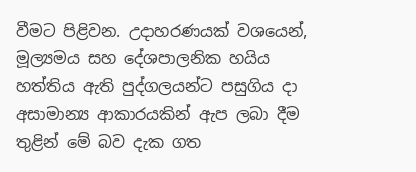වීමට පිළිවන. උදාහරණයක් වශයෙන්, මූල්‍යමය සහ දේශපාලනික හයිය හත්තිය ඇති පුද්ගලයන්ට පසුගිය දා අසාමාන්‍ය ආකාරයකින් ඇප ලබා දීම තුළින් මේ බව දැක ගත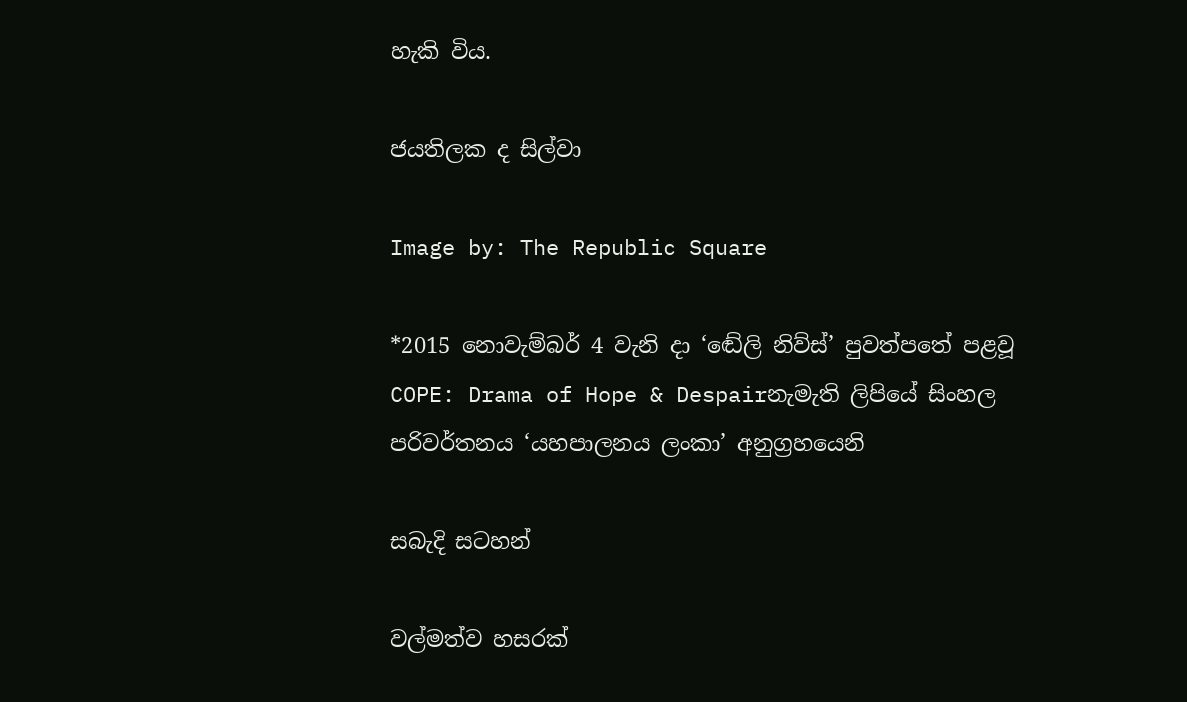හැකි විය.

ජයතිලක ද සිල්වා

Image by: The Republic Square

*2015 නොවැම්බර් 4 වැනි දා ‘ඬේලි නිව්ස්’ පුවත්පතේ පළවූ COPE: Drama of Hope & Despairනැමැති ලිපියේ සිංහල පරිවර්තනය ‘යහපාලනය ලංකා’ අනුග්‍රහයෙනි

සබැදි සටහන්

වල්මත්ව හසරක්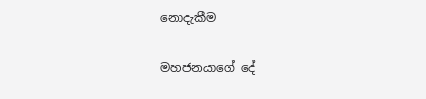නොදැකීම

මහජනයාගේ දේ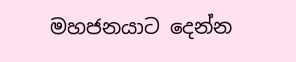මහජනයාට දෙන්න